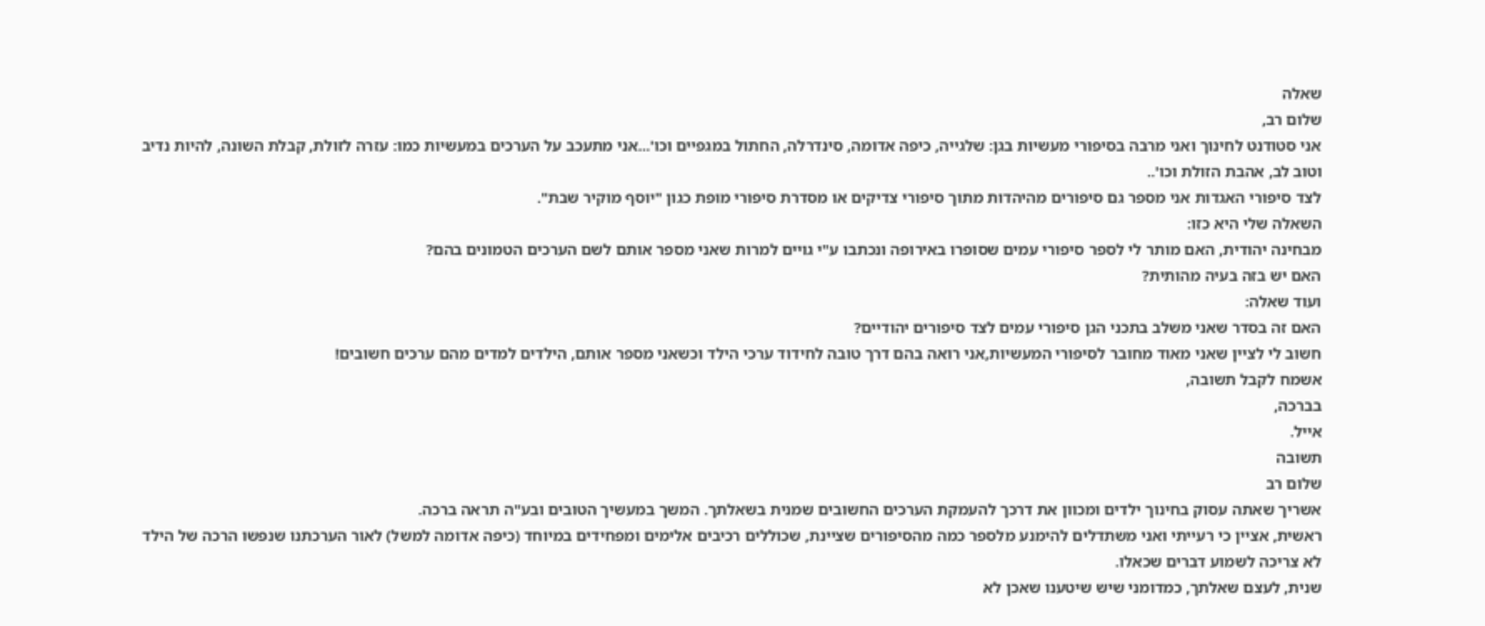שאלה
שלום רב,
אני סטודנט לחינוך ואני מרבה בסיפורי מעשיות בגן: שלגייה, כיפה אדומה, סינדרלה, החתול במגפיים וכו'...אני מתעכב על הערכים במעשיות כמו: עזרה לזולת, קבלת השונה, להיות נדיב וטוב לב, אהבת הזולת וכו'..
לצד סיפורי האגדות אני מספר גם סיפורים מהיהדות מתוך סיפורי צדיקים או מסדרת סיפורי מופת כגון "יוסף מוקיר שבת".
השאלה שלי היא כזו:
מבחינה יהודית, האם מותר לי לספר סיפורי עמים שסופרו באירופה ונכתבו ע"י גויים למרות שאני מספר אותם לשם הערכים הטמונים בהם?
האם יש בזה בעיה מהותית?
ועוד שאלה:
האם זה בסדר שאני משלב בתכני הגן סיפורי עמים לצד סיפורים יהודיים?
חשוב לי לציין שאני מאוד מחובר לסיפורי המעשיות,אני רואה בהם דרך טובה לחידוד ערכי הילד וכשאני מספר אותם, הילדים למדים מהם ערכים חשובים!
אשמח לקבל תשובה,
בברכה,
אייל.
תשובה
שלום רב
אשריך שאתה עסוק בחינוך ילדים ומכוון את דרכך להעמקת הערכים החשובים שמנית בשאלתך. המשך במעשיך הטובים ובע"ה תראה ברכה.
ראשית, אציין כי רעייתי ואני משתדלים להימנע מלספר כמה מהסיפורים שציינת, שכוללים רכיבים אלימים ומפחידים במיוחד (כיפה אדומה למשל) לאור הערכתנו שנפשו הרכה של הילד לא צריכה לשמוע דברים שכאלו.
שנית, לעצם שאלתך, כמדומני שיש שיטענו שאכן לא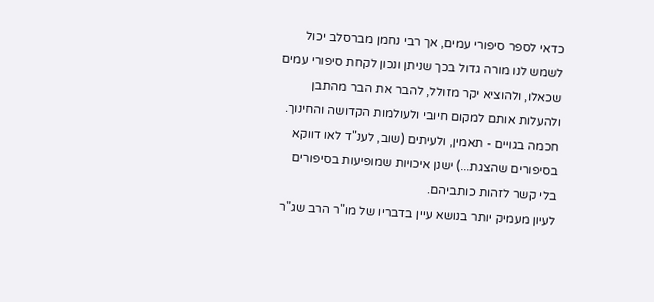כדאי לספר סיפורי עמים, אך רבי נחמן מברסלב יכול לשמש לנו מורה גדול בכך שניתן ונכון לקחת סיפורי עמים שכאלו, ולהוציא יקר מזולל, להבר את הבר מהתבן ולהעלות אותם למקום חיובי ולעולמות הקדושה והחינוך.
חכמה בגויים - תאמין, ולעיתים (שוב, לענ"ד לאו דווקא בסיפורים שהצגת...) ישנן איכויות שמופיעות בסיפורים בלי קשר לזהות כותביהם.
לעיון מעמיק יותר בנושא עיין בדבריו של מו"ר הרב שג"ר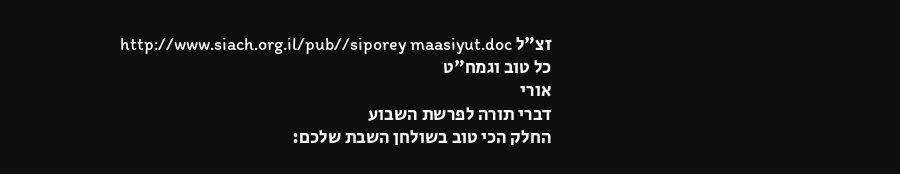זצ"ל http://www.siach.org.il/pub//siporey maasiyut.doc
כל טוב וגמח"ט
אורי
דברי תורה לפרשת השבוע
החלק הכי טוב בשולחן השבת שלכם: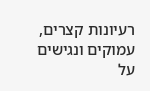רעיונות קצרים, עמוקים ונגישים על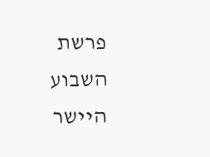פרשת השבוע היישר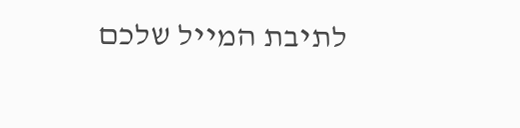לתיבת המייל שלכם